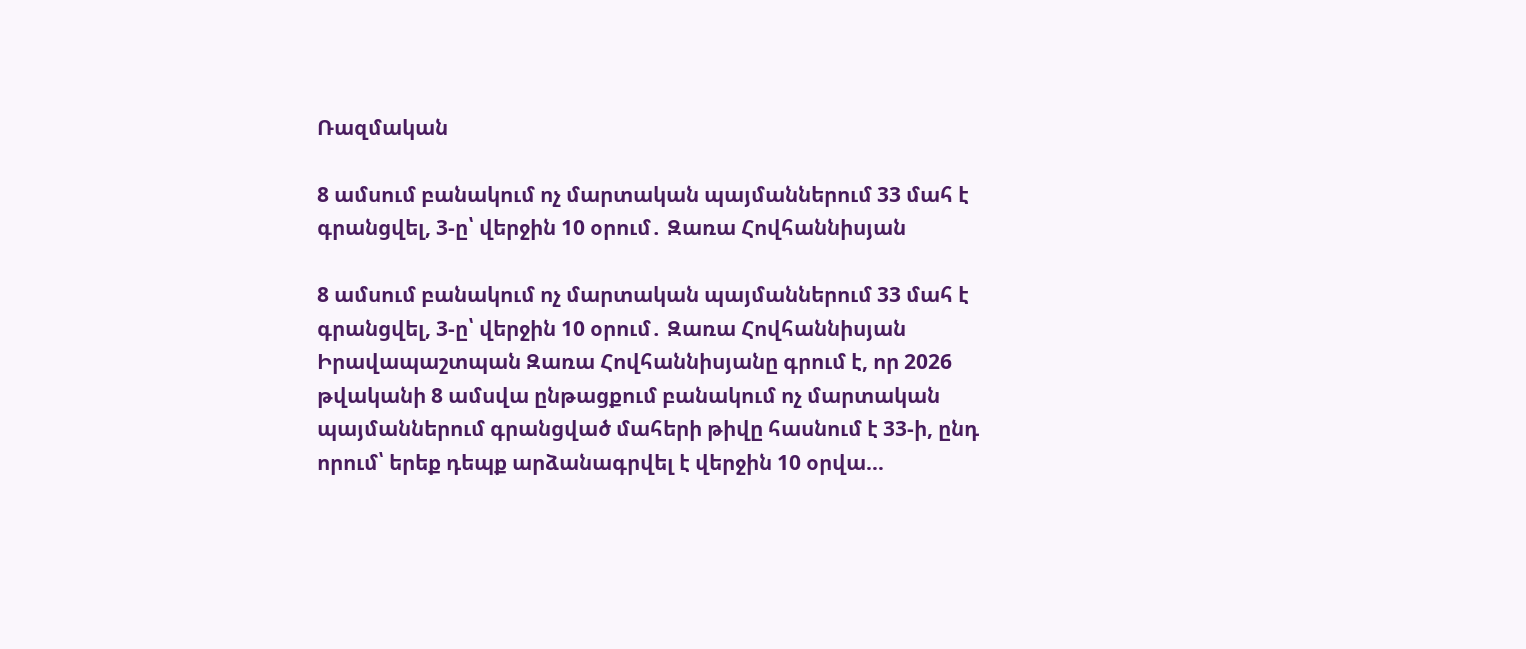Ռազմական

8 ամսում բանակում ոչ մարտական պայմաններում 33 մահ է գրանցվել, 3-ը՝ վերջին 10 օրում․ Զառա Հովհաննիսյան

8 ամսում բանակում ոչ մարտական պայմաններում 33 մահ է գրանցվել, 3-ը՝ վերջին 10 օրում․ Զառա Հովհաննիսյան
Իրավապաշտպան Զառա Հովհաննիսյանը գրում է, որ 2026 թվականի 8 ամսվա ընթացքում բանակում ոչ մարտական պայմաններում գրանցված մահերի թիվը հասնում է 33-ի, ընդ որում՝ երեք դեպք արձանագրվել է վերջին 10 օրվա…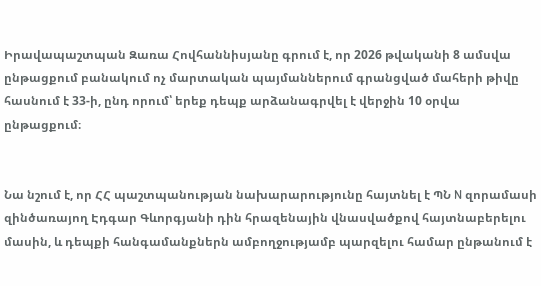Իրավապաշտպան Զառա Հովհաննիսյանը գրում է, որ 2026 թվականի 8 ամսվա ընթացքում բանակում ոչ մարտական պայմաններում գրանցված մահերի թիվը հասնում է 33-ի, ընդ որում՝ երեք դեպք արձանագրվել է վերջին 10 օրվա ընթացքում։


Նա նշում է, որ ՀՀ պաշտպանության նախարարությունը հայտնել է ՊՆ N զորամասի զինծառայող Էդգար Գևորգյանի դին հրազենային վնասվածքով հայտնաբերելու մասին, և դեպքի հանգամանքներն ամբողջությամբ պարզելու համար ընթանում է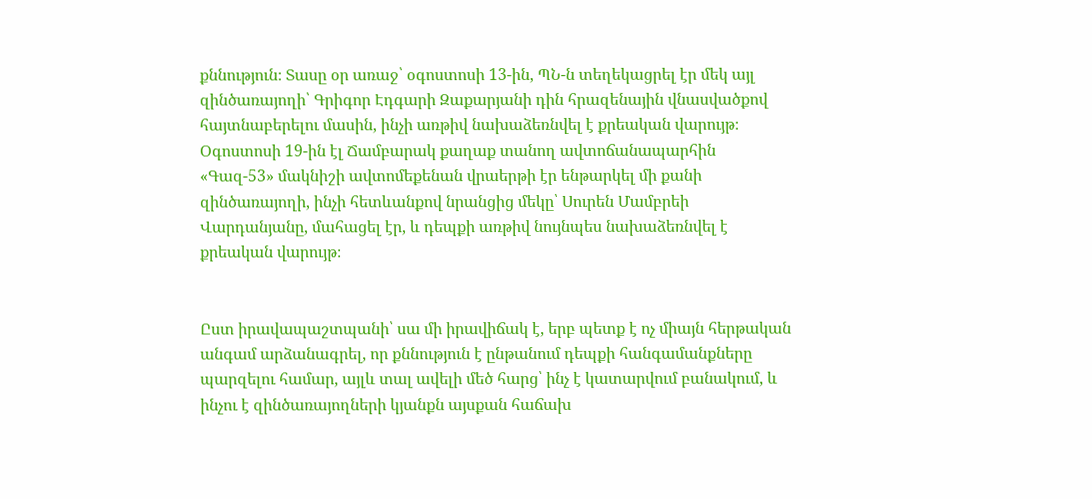քննություն։ Տասը օր առաջ՝ օգոստոսի 13-ին, ՊՆ-ն տեղեկացրել էր մեկ այլ զինծառայողի՝ Գրիգոր Էդգարի Զաքարյանի դին հրազենային վնասվածքով հայտնաբերելու մասին, ինչի առթիվ նախաձեռնվել է քրեական վարույթ։ Օգոստոսի 19-ին էլ Ճամբարակ քաղաք տանող ավտոճանապարհին «Գազ-53» մակնիշի ավտոմեքենան վրաերթի էր ենթարկել մի քանի զինծառայողի, ինչի հետևանքով նրանցից մեկը՝ Սուրեն Մամբրեի Վարդանյանը, մահացել էր, և դեպքի առթիվ նույնպես նախաձեռնվել է քրեական վարույթ։


Ըստ իրավապաշտպանի՝ սա մի իրավիճակ է, երբ պետք է ոչ միայն հերթական անգամ արձանագրել, որ քննություն է ընթանում դեպքի հանգամանքները պարզելու համար, այլև տալ ավելի մեծ հարց՝ ինչ է կատարվում բանակում, և ինչու է զինծառայողների կյանքն այսքան հաճախ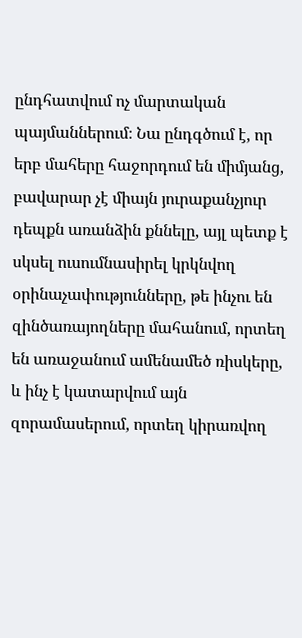ընդհատվում ոչ մարտական պայմաններում։ Նա ընդգծում է, որ երբ մահերը հաջորդում են միմյանց, բավարար չէ միայն յուրաքանչյուր դեպքն առանձին քննելը, այլ պետք է սկսել ուսումնասիրել կրկնվող օրինաչափությունները, թե ինչու են զինծառայողները մահանում, որտեղ են առաջանում ամենամեծ ռիսկերը, և ինչ է կատարվում այն զորամասերում, որտեղ կիրառվող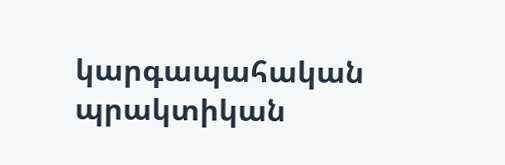կարգապահական պրակտիկան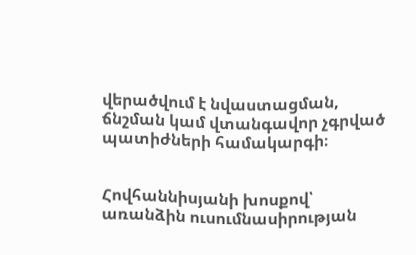վերածվում է նվաստացման, ճնշման կամ վտանգավոր չգրված պատիժների համակարգի։


Հովհաննիսյանի խոսքով՝ առանձին ուսումնասիրության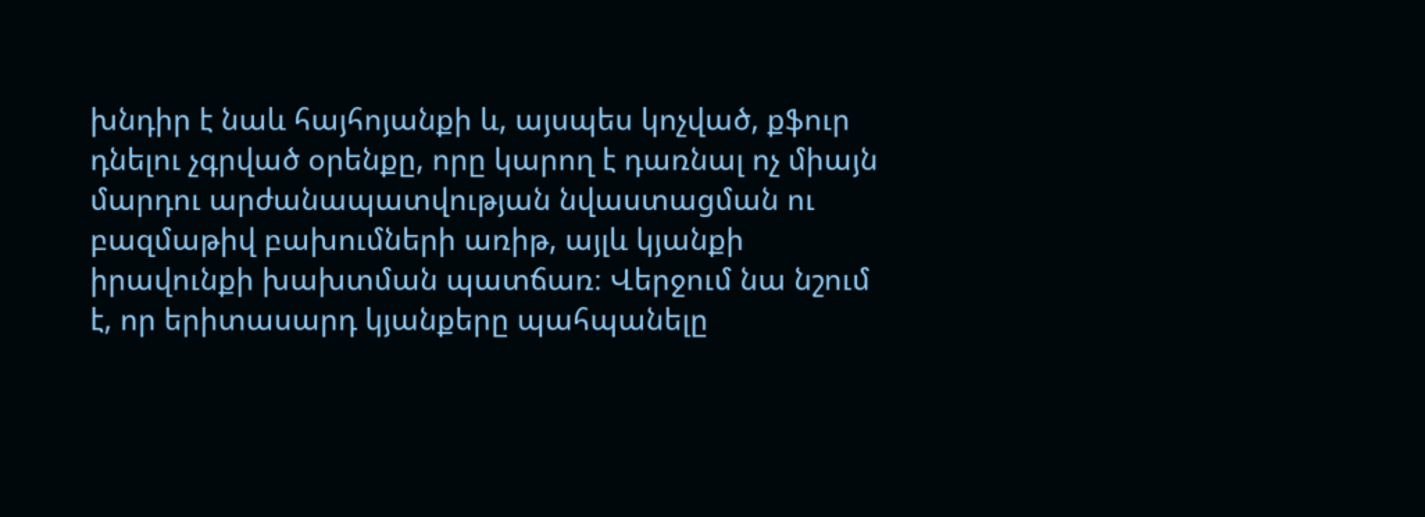խնդիր է նաև հայհոյանքի և, այսպես կոչված, քֆուր դնելու չգրված օրենքը, որը կարող է դառնալ ոչ միայն մարդու արժանապատվության նվաստացման ու բազմաթիվ բախումների առիթ, այլև կյանքի իրավունքի խախտման պատճառ։ Վերջում նա նշում է, որ երիտասարդ կյանքերը պահպանելը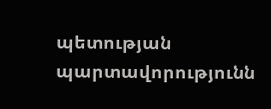պետության պարտավորությունն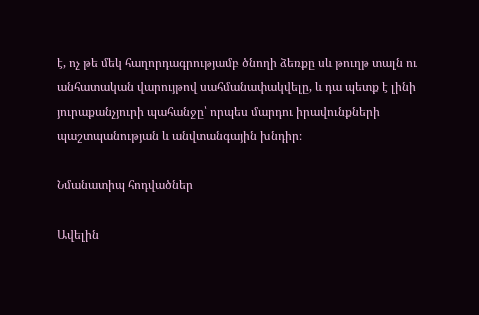է, ոչ թե մեկ հաղորդագրությամբ ծնողի ձեռքը սև թուղթ տալն ու անհատական վարույթով սահմանափակվելը, և դա պետք է լինի յուրաքանչյուրի պահանջը՝ որպես մարդու իրավունքների պաշտպանության և անվտանգային խնդիր։

Նմանատիպ հոդվածներ

Ավելին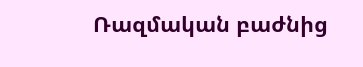Ռազմական բաժնից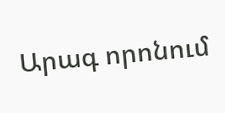Արագ որոնում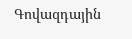Գովազդային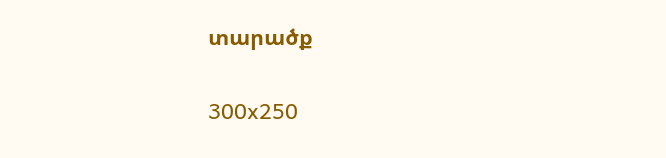տարածք

300x250